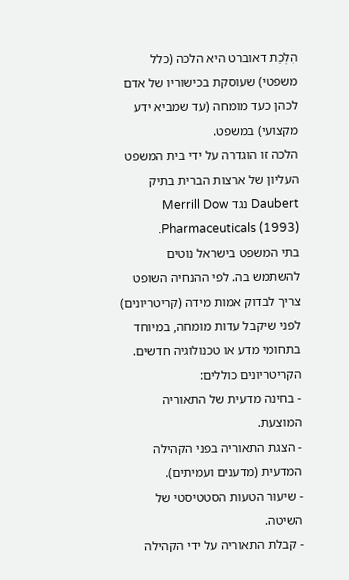הִלְכַת דאוברט היא הלכה (כלל משפטי) שעוסקת בכישוריו של אדם לכהן כעד מומחה (עד שמביא ידע מקצועי) במשפט.
הלכה זו הוגדרה על ידי בית המשפט העליון של ארצות הברית בתיק Daubert נגד Merrill Dow Pharmaceuticals (1993).
בתי המשפט בישראל נוטים להשתמש בה. לפי ההנחיה השופט צריך לבדוק אמות מידה (קריטריונים) לפני שיקבל עדות מומחה, במיוחד בתחומי מדע או טכנולוגיה חדשים.
הקריטריונים כוללים:
- בחינה מדעית של התאוריה המוצעת.
- הצגת התאוריה בפני הקהילה המדעית (מדענים ועמיתים).
- שיעור הטעות הסטטיסטי של השיטה.
- קבלת התאוריה על ידי הקהילה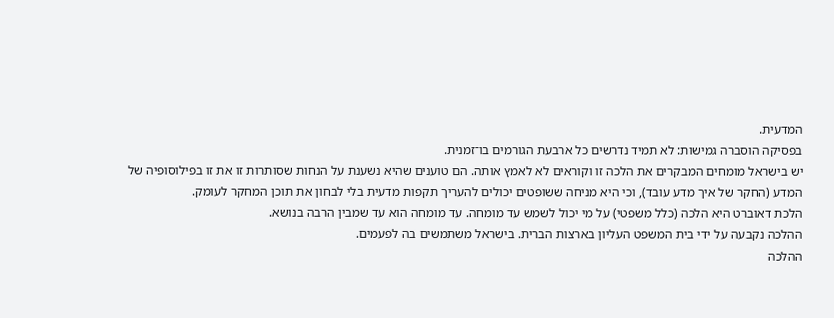המדעית.
בפסיקה הוסברה גמישות: לא תמיד נדרשים כל ארבעת הגורמים בו־זמנית.
יש בישראל מומחים המבקרים את הלכה זו וקוראים לא לאמץ אותה. הם טוענים שהיא נשענת על הנחות שסותרות זו את זו בפילוסופיה של המדע (החקר של איך מדע עובד), וכי היא מניחה ששופטים יכולים להעריך תקפות מדעית בלי לבחון את תוכן המחקר לעומק.
הלכת דאוברט היא הלכה (כלל משפטי) על מי יכול לשמש עד מומחה. עד מומחה הוא עד שמבין הרבה בנושא.
ההלכה נקבעה על ידי בית המשפט העליון בארצות הברית. בישראל משתמשים בה לפעמים.
ההלכה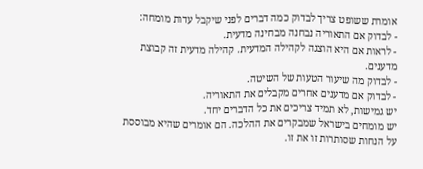אומרת ששופט צריך לבדוק כמה דברים לפני שיקבל עדות מומחה:
- לבדוק אם התאוריה נבחנה מבחינה מדעית.
- לראות אם היא הוצגה לקהילה המדעית. קהילה מדעית זה קבוצת מדענים.
- לבדוק מה שיעור הטעות של השיטה.
- לבדוק אם מדענים אחרים מקבלים את התאוריה.
יש גמישות, לא תמיד צריכים את כל הדברים יחד.
יש מומחים בישראל שמבקרים את ההלכה. הם אומרים שהיא מבוססת על הנחות שסותרות זו את זו.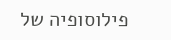פילוסופיה של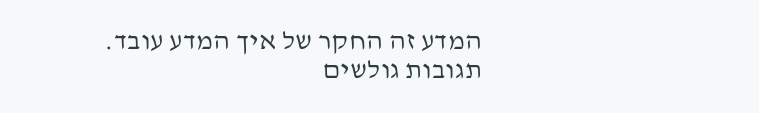המדע זה החקר של איך המדע עובד.
תגובות גולשים